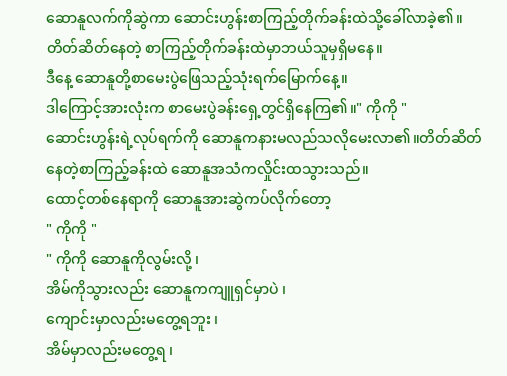ဆောနူလက်ကိုဆွဲကာ ဆောင်းဟွန်းစာကြည့်တိုက်ခန်းထဲသို့ခေါ်လာခဲ့၏။
တိတ်ဆိတ်နေတဲ့ စာကြည့်တိုက်ခန်းထဲမှာဘယ်သူမှရှိမနေ။
ဒီနေ့ ဆောနူတို့စာမေးပွဲဖြေသည့်သုံးရက်မြောက်နေ့။
ဒါကြောင့်အားလုံးက စာမေးပွဲခန်းရှေ့တွင်ရှိနေကြ၏။" ကိုကို "
ဆောင်းဟွန်းရဲ့လုပ်ရက်ကို ဆောနူကနားမလည်သလိုမေးလာ၏။တိတ်ဆိတ်နေတဲ့စာကြည့်ခန်းထဲ ဆောနူအသံကလှိုင်းထသွားသည်။
ထောင့်တစ်နေရာကို ဆောနူအားဆွဲကပ်လိုက်တော့
" ကိုကို "
" ကိုကို ဆောနူကိုလွမ်းလို့ ၊
အိမ်ကိုသွားလည်း ဆောနူကကျူရှင်မှာပဲ ၊
ကျောင်းမှာလည်းမတွေ့ရဘူး ၊
အိမ်မှာလည်းမတွေ့ရ ၊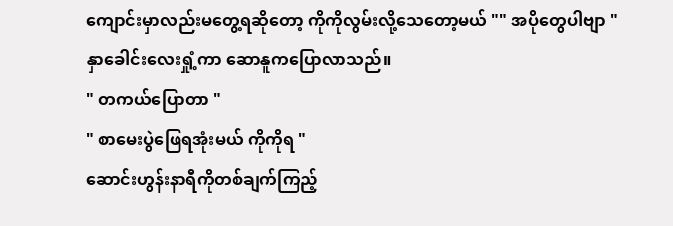ကျောင်းမှာလည်းမတွေ့ရဆိုတော့ ကိုကိုလွမ်းလို့သေတော့မယ် "" အပိုတွေပါဗျာ "
နှာခေါင်းလေးရှုံ့ကာ ဆောနူကပြောလာသည်။
" တကယ်ပြောတာ "
" စာမေးပွဲဖြေရအုံးမယ် ကိုကိုရ "
ဆောင်းဟွန်းနာရီကိုတစ်ချက်ကြည့်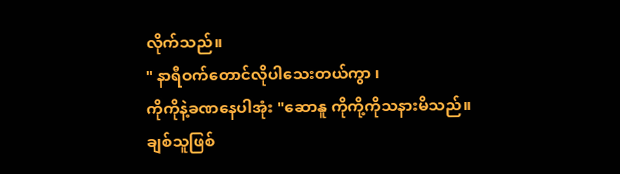လိုက်သည်။
" နာရီဝက်တောင်လိုပါသေးတယ်ကွာ ၊
ကိုကိုနဲ့ခဏနေပါအုံး "ဆောနူ ကိုကို့ကိုသနားမိသည်။
ချစ်သူဖြစ်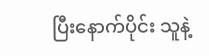ပြီးနောက်ပိုင်း သူနဲ့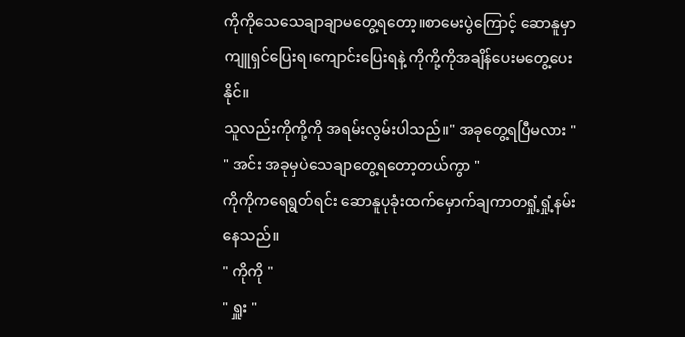ကိုကိုသေသေချာချာမတွေ့ရတော့။စာမေးပွဲကြောင့် ဆောနူမှာ ကျူရှင်ပြေးရ၊ကျောင်းပြေးရနဲ့ ကိုကို့ကိုအချိန်ပေးမတွေ့ပေးနိုင်။
သူလည်းကိုကို့ကို အရမ်းလွမ်းပါသည်။" အခုတွေ့ရပြီမလား "
" အင်း အခုမှပဲသေချာတွေ့ရတော့တယ်ကွာ "
ကိုကိုကရေရွတ်ရင်း ဆောနူပုခုံးထက်မှောက်ချကာတရှုံ့ရှုံ့နမ်းနေသည်။
" ကိုကို "
" ရှူး "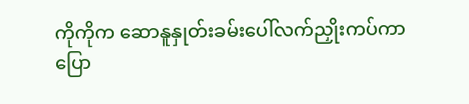ကိုကိုက ဆောနူနှုတ်းခမ်းပေါ်လက်ညှိုးကပ်ကာပြော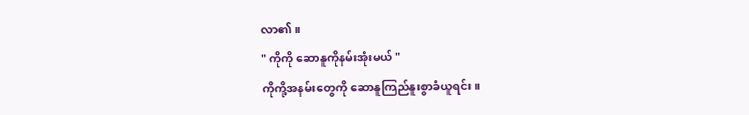လာ၏။
" ကိုကို ဆောနူကိုနမ်းအုံးမယ် "
ကိုကို့အနမ်းတွေကို ဆောနူကြည်နူးစွာခံယူရင်း။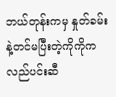ဘယ်တုန်းကမှ နှုတ်ခမ်းနဲ့တင်မပြီးတဲ့ကိုကိုက လည်ပင်းဆီ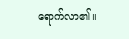ရောက်လာ၏။